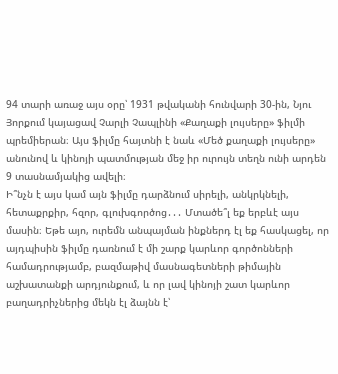94 տարի առաջ այս օրը՝ 1931 թվականի հունվարի 30-ին, Նյու Յորքում կայացավ Չարլի Չապլինի «Քաղաքի լույսերը» ֆիլմի պրեմիերան։ Այս ֆիլմը հայտնի է նաև «Մեծ քաղաքի լույսերը» անունով և կինոյի պատմության մեջ իր ուրույն տեղն ունի արդեն 9 տասնամյակից ավելի։
Ի՞նչն է այս կամ այն ֆիլմը դարձնում սիրելի, անկրկնելի, հետաքրքիր, հզոր, գլուխգործոց․․․ Մտածե՞լ եք երբևէ այս մասին։ Եթե այո, ուրեմն անպայման ինքներդ էլ եք հասկացել, որ այդպիսին ֆիլմը դառնում է մի շարք կարևոր գործոնների համադրությամբ, բազմաթիվ մասնագետների թիմային աշխատանքի արդյունքում, և որ լավ կինոյի շատ կարևոր բաղադրիչներից մեկն էլ ձայնն է՝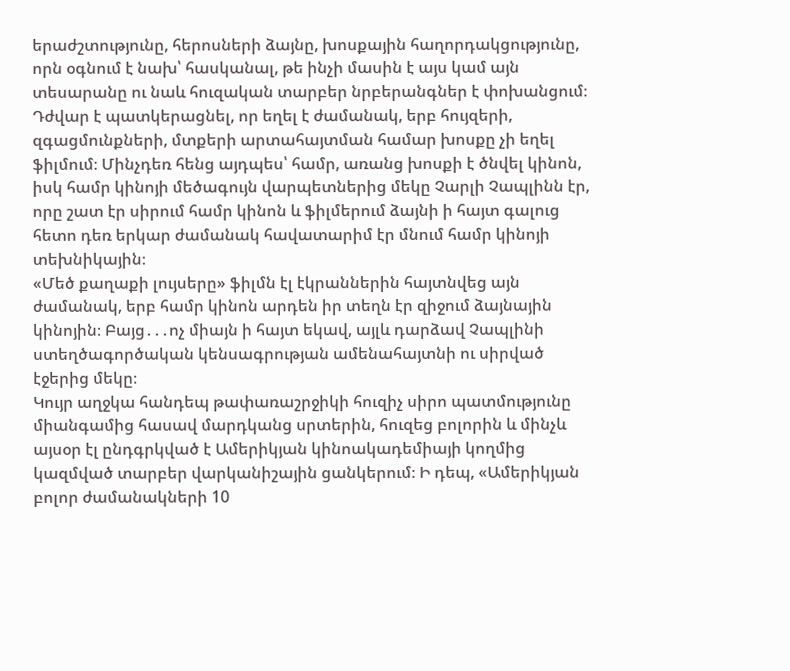երաժշտությունը, հերոսների ձայնը, խոսքային հաղորդակցությունը, որն օգնում է նախ՝ հասկանալ, թե ինչի մասին է այս կամ այն տեսարանը ու նաև հուզական տարբեր նրբերանգներ է փոխանցում։
Դժվար է պատկերացնել, որ եղել է ժամանակ, երբ հույզերի, զգացմունքների, մտքերի արտահայտման համար խոսքը չի եղել ֆիլմում։ Մինչդեռ հենց այդպես՝ համր, առանց խոսքի է ծնվել կինոն, իսկ համր կինոյի մեծագույն վարպետներից մեկը Չարլի Չապլինն էր, որը շատ էր սիրում համր կինոն և ֆիլմերում ձայնի ի հայտ գալուց հետո դեռ երկար ժամանակ հավատարիմ էր մնում համր կինոյի տեխնիկային։
«Մեծ քաղաքի լույսերը» ֆիլմն էլ էկրաններին հայտնվեց այն ժամանակ, երբ համր կինոն արդեն իր տեղն էր զիջում ձայնային կինոյին։ Բայց․․․ոչ միայն ի հայտ եկավ, այլև դարձավ Չապլինի ստեղծագործական կենսագրության ամենահայտնի ու սիրված էջերից մեկը։
Կույր աղջկա հանդեպ թափառաշրջիկի հուզիչ սիրո պատմությունը միանգամից հասավ մարդկանց սրտերին, հուզեց բոլորին և մինչև այսօր էլ ընդգրկված է Ամերիկյան կինոակադեմիայի կողմից կազմված տարբեր վարկանիշային ցանկերում։ Ի դեպ, «Ամերիկյան բոլոր ժամանակների 10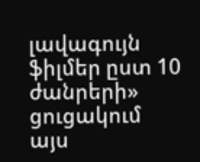լավագույն ֆիլմեր ըստ 10 ժանրերի» ցուցակում այս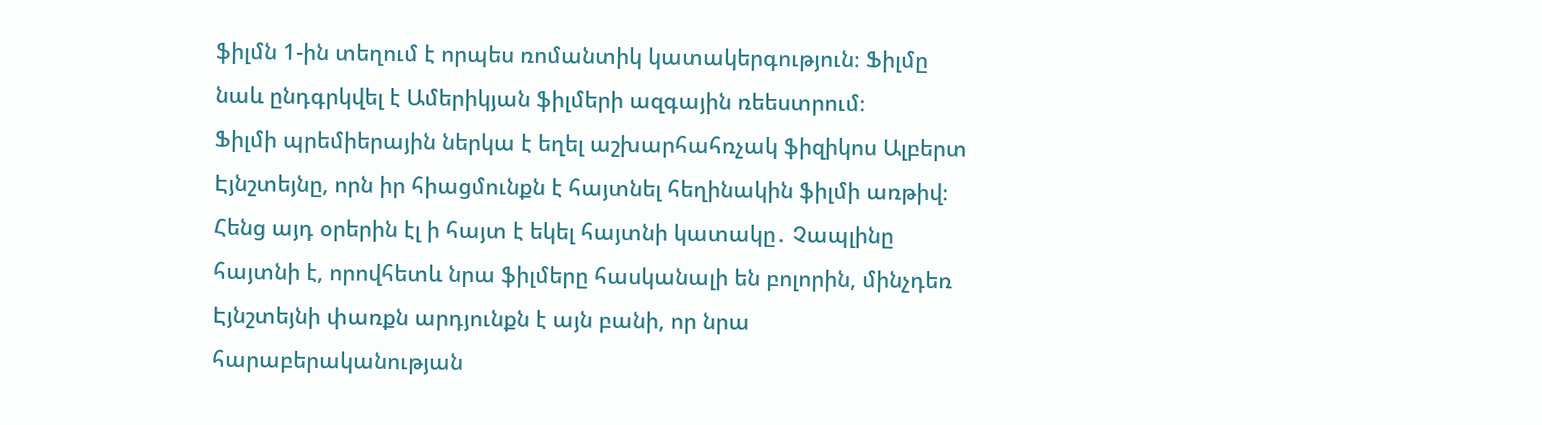ֆիլմն 1-ին տեղում է որպես ռոմանտիկ կատակերգություն։ Ֆիլմը նաև ընդգրկվել է Ամերիկյան ֆիլմերի ազգային ռեեստրում։
Ֆիլմի պրեմիերային ներկա է եղել աշխարհահռչակ ֆիզիկոս Ալբերտ Էյնշտեյնը, որն իր հիացմունքն է հայտնել հեղինակին ֆիլմի առթիվ։ Հենց այդ օրերին էլ ի հայտ է եկել հայտնի կատակը․ Չապլինը հայտնի է, որովհետև նրա ֆիլմերը հասկանալի են բոլորին, մինչդեռ Էյնշտեյնի փառքն արդյունքն է այն բանի, որ նրա հարաբերականության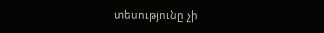տեսությունը չի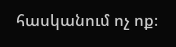հասկանում ոչ ոք։